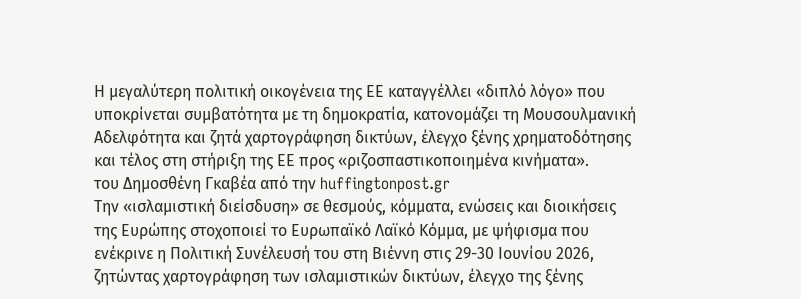Η μεγαλύτερη πολιτική οικογένεια της ΕΕ καταγγέλλει «διπλό λόγο» που υποκρίνεται συμβατότητα με τη δημοκρατία, κατονομάζει τη Μουσουλμανική Αδελφότητα και ζητά χαρτογράφηση δικτύων, έλεγχο ξένης χρηματοδότησης και τέλος στη στήριξη της ΕΕ προς «ριζοσπαστικοποιημένα κινήματα».
του Δημοσθένη Γκαβέα από την huffingtonpost.gr
Την «ισλαμιστική διείσδυση» σε θεσμούς, κόμματα, ενώσεις και διοικήσεις της Ευρώπης στοχοποιεί το Ευρωπαϊκό Λαϊκό Κόμμα, με ψήφισμα που ενέκρινε η Πολιτική Συνέλευσή του στη Βιέννη στις 29-30 Ιουνίου 2026, ζητώντας χαρτογράφηση των ισλαμιστικών δικτύων, έλεγχο της ξένης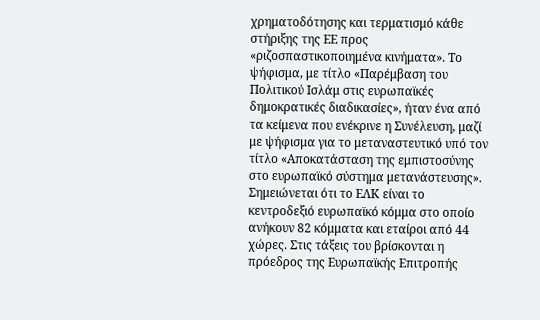χρηματοδότησης και τερματισμό κάθε στήριξης της ΕΕ προς «ριζοσπαστικοποιημένα κινήματα». Το ψήφισμα, με τίτλο «Παρέμβαση του Πολιτικού Ισλάμ στις ευρωπαϊκές δημοκρατικές διαδικασίες», ήταν ένα από τα κείμενα που ενέκρινε η Συνέλευση, μαζί με ψήφισμα για το μεταναστευτικό υπό τον τίτλο «Αποκατάσταση της εμπιστοσύνης στο ευρωπαϊκό σύστημα μετανάστευσης».
Σημειώνεται ότι το ΕΛΚ είναι το κεντροδεξιό ευρωπαϊκό κόμμα στο οποίο ανήκουν 82 κόμματα και εταίροι από 44 χώρες. Στις τάξεις του βρίσκονται η πρόεδρος της Ευρωπαϊκής Επιτροπής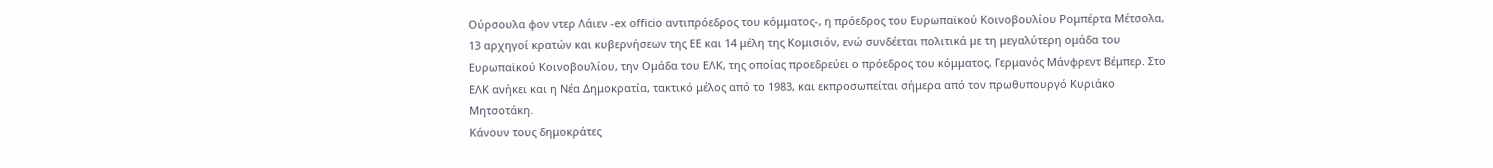Ούρσουλα φον ντερ Λάιεν -ex officio αντιπρόεδρος του κόμματος-, η πρόεδρος του Ευρωπαϊκού Κοινοβουλίου Ρομπέρτα Μέτσολα, 13 αρχηγοί κρατών και κυβερνήσεων της ΕΕ και 14 μέλη της Κομισιόν, ενώ συνδέεται πολιτικά με τη μεγαλύτερη ομάδα του Ευρωπαϊκού Κοινοβουλίου, την Ομάδα του ΕΛΚ, της οποίας προεδρεύει ο πρόεδρος του κόμματος, Γερμανός Μάνφρεντ Βέμπερ. Στο ΕΛΚ ανήκει και η Νέα Δημοκρατία, τακτικό μέλος από το 1983, και εκπροσωπείται σήμερα από τον πρωθυπουργό Κυριάκο Μητσοτάκη.
Κάνουν τους δημοκράτες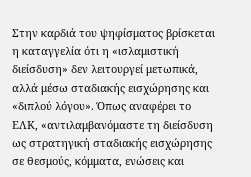Στην καρδιά του ψηφίσματος βρίσκεται η καταγγελία ότι η «ισλαμιστική διείσδυση» δεν λειτουργεί μετωπικά, αλλά μέσω σταδιακής εισχώρησης και «διπλού λόγου». Όπως αναφέρει το ΕΛΚ, «αντιλαμβανόμαστε τη διείσδυση ως στρατηγική σταδιακής εισχώρησης σε θεσμούς, κόμματα, ενώσεις και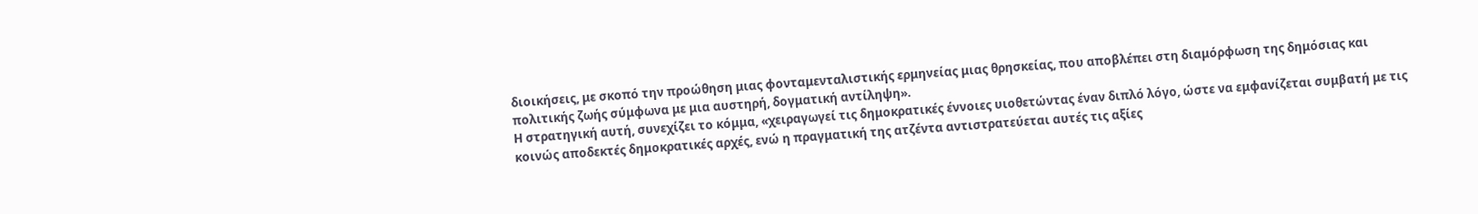διοικήσεις, με σκοπό την προώθηση μιας φονταμενταλιστικής ερμηνείας μιας θρησκείας, που αποβλέπει στη διαμόρφωση της δημόσιας και πολιτικής ζωής σύμφωνα με μια αυστηρή, δογματική αντίληψη».
Η στρατηγική αυτή, συνεχίζει το κόμμα, «χειραγωγεί τις δημοκρατικές έννοιες υιοθετώντας έναν διπλό λόγο, ώστε να εμφανίζεται συμβατή με τις κοινώς αποδεκτές δημοκρατικές αρχές, ενώ η πραγματική της ατζέντα αντιστρατεύεται αυτές τις αξίες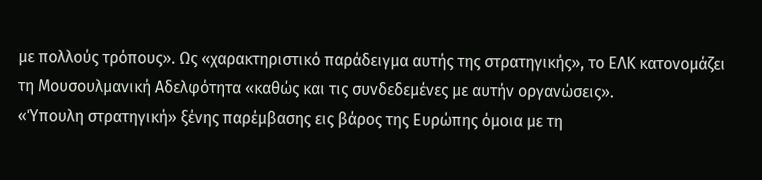με πολλούς τρόπους». Ως «χαρακτηριστικό παράδειγμα αυτής της στρατηγικής», το ΕΛΚ κατονομάζει τη Μουσουλμανική Αδελφότητα «καθώς και τις συνδεδεμένες με αυτήν οργανώσεις».
«Ύπουλη στρατηγική» ξένης παρέμβασης εις βάρος της Ευρώπης όμοια με τη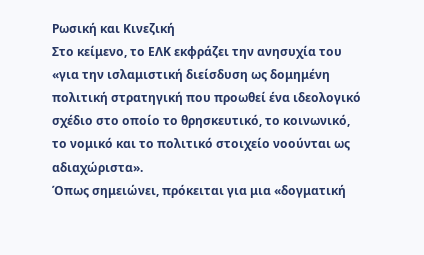Ρωσική και Κινεζική
Στο κείμενο, το ΕΛΚ εκφράζει την ανησυχία του «για την ισλαμιστική διείσδυση ως δομημένη πολιτική στρατηγική που προωθεί ένα ιδεολογικό σχέδιο στο οποίο το θρησκευτικό, το κοινωνικό, το νομικό και το πολιτικό στοιχείο νοούνται ως αδιαχώριστα».
Όπως σημειώνει, πρόκειται για μια «δογματική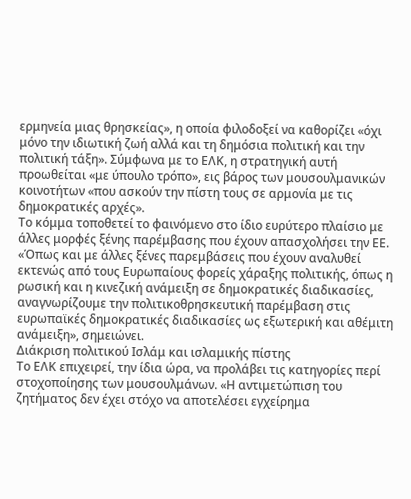ερμηνεία μιας θρησκείας», η οποία φιλοδοξεί να καθορίζει «όχι μόνο την ιδιωτική ζωή αλλά και τη δημόσια πολιτική και την πολιτική τάξη». Σύμφωνα με το ΕΛΚ, η στρατηγική αυτή προωθείται «με ύπουλο τρόπο», εις βάρος των μουσουλμανικών κοινοτήτων «που ασκούν την πίστη τους σε αρμονία με τις δημοκρατικές αρχές».
Το κόμμα τοποθετεί το φαινόμενο στο ίδιο ευρύτερο πλαίσιο με άλλες μορφές ξένης παρέμβασης που έχουν απασχολήσει την ΕΕ. «Όπως και με άλλες ξένες παρεμβάσεις που έχουν αναλυθεί εκτενώς από τους Ευρωπαίους φορείς χάραξης πολιτικής, όπως η ρωσική και η κινεζική ανάμειξη σε δημοκρατικές διαδικασίες, αναγνωρίζουμε την πολιτικοθρησκευτική παρέμβαση στις ευρωπαϊκές δημοκρατικές διαδικασίες ως εξωτερική και αθέμιτη ανάμειξη», σημειώνει.
Διάκριση πολιτικού Ισλάμ και ισλαμικής πίστης
Το ΕΛΚ επιχειρεί, την ίδια ώρα, να προλάβει τις κατηγορίες περί στοχοποίησης των μουσουλμάνων. «Η αντιμετώπιση του ζητήματος δεν έχει στόχο να αποτελέσει εγχείρημα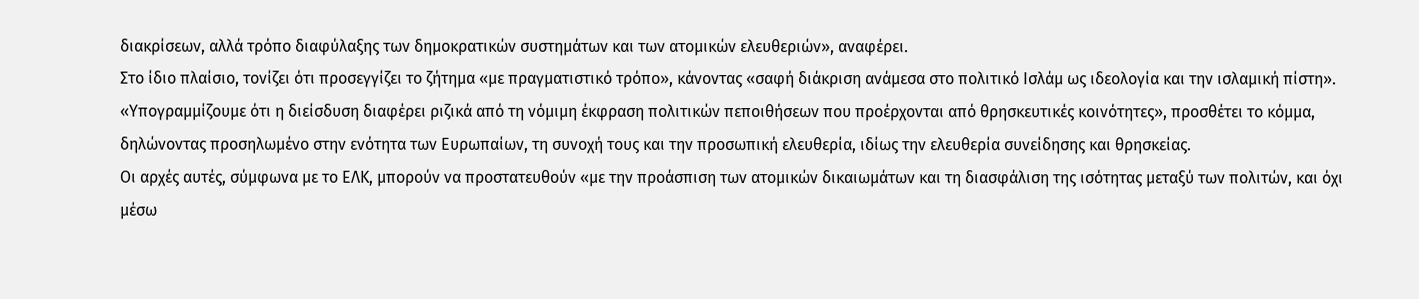διακρίσεων, αλλά τρόπο διαφύλαξης των δημοκρατικών συστημάτων και των ατομικών ελευθεριών», αναφέρει.
Στο ίδιο πλαίσιο, τονίζει ότι προσεγγίζει το ζήτημα «με πραγματιστικό τρόπο», κάνοντας «σαφή διάκριση ανάμεσα στο πολιτικό Ισλάμ ως ιδεολογία και την ισλαμική πίστη».
«Υπογραμμίζουμε ότι η διείσδυση διαφέρει ριζικά από τη νόμιμη έκφραση πολιτικών πεποιθήσεων που προέρχονται από θρησκευτικές κοινότητες», προσθέτει το κόμμα, δηλώνοντας προσηλωμένο στην ενότητα των Ευρωπαίων, τη συνοχή τους και την προσωπική ελευθερία, ιδίως την ελευθερία συνείδησης και θρησκείας.
Οι αρχές αυτές, σύμφωνα με το ΕΛΚ, μπορούν να προστατευθούν «με την προάσπιση των ατομικών δικαιωμάτων και τη διασφάλιση της ισότητας μεταξύ των πολιτών, και όχι μέσω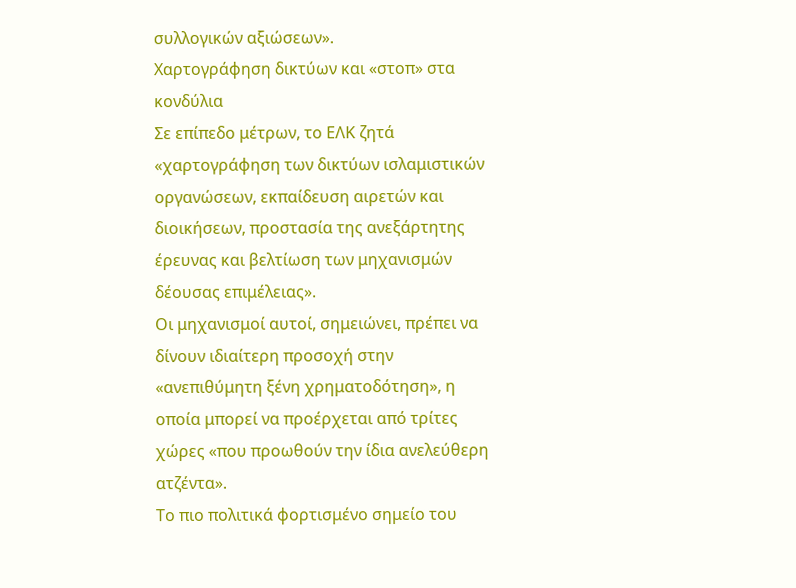συλλογικών αξιώσεων».
Χαρτογράφηση δικτύων και «στοπ» στα κονδύλια
Σε επίπεδο μέτρων, το ΕΛΚ ζητά «χαρτογράφηση των δικτύων ισλαμιστικών οργανώσεων, εκπαίδευση αιρετών και διοικήσεων, προστασία της ανεξάρτητης έρευνας και βελτίωση των μηχανισμών δέουσας επιμέλειας».
Οι μηχανισμοί αυτοί, σημειώνει, πρέπει να δίνουν ιδιαίτερη προσοχή στην «ανεπιθύμητη ξένη χρηματοδότηση», η οποία μπορεί να προέρχεται από τρίτες χώρες «που προωθούν την ίδια ανελεύθερη ατζέντα».
Το πιο πολιτικά φορτισμένο σημείο του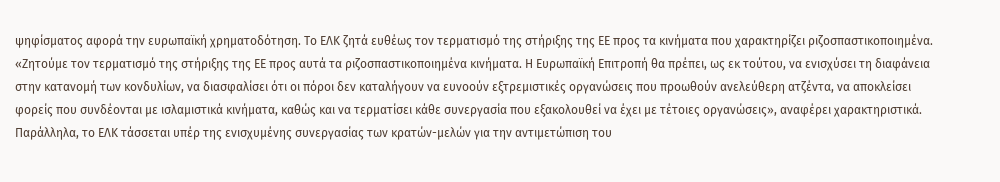ψηφίσματος αφορά την ευρωπαϊκή χρηματοδότηση. Το ΕΛΚ ζητά ευθέως τον τερματισμό της στήριξης της ΕΕ προς τα κινήματα που χαρακτηρίζει ριζοσπαστικοποιημένα.
«Ζητούμε τον τερματισμό της στήριξης της ΕΕ προς αυτά τα ριζοσπαστικοποιημένα κινήματα. Η Ευρωπαϊκή Επιτροπή θα πρέπει, ως εκ τούτου, να ενισχύσει τη διαφάνεια στην κατανομή των κονδυλίων, να διασφαλίσει ότι οι πόροι δεν καταλήγουν να ευνοούν εξτρεμιστικές οργανώσεις που προωθούν ανελεύθερη ατζέντα, να αποκλείσει φορείς που συνδέονται με ισλαμιστικά κινήματα, καθώς και να τερματίσει κάθε συνεργασία που εξακολουθεί να έχει με τέτοιες οργανώσεις», αναφέρει χαρακτηριστικά.
Παράλληλα, το ΕΛΚ τάσσεται υπέρ της ενισχυμένης συνεργασίας των κρατών-μελών για την αντιμετώπιση του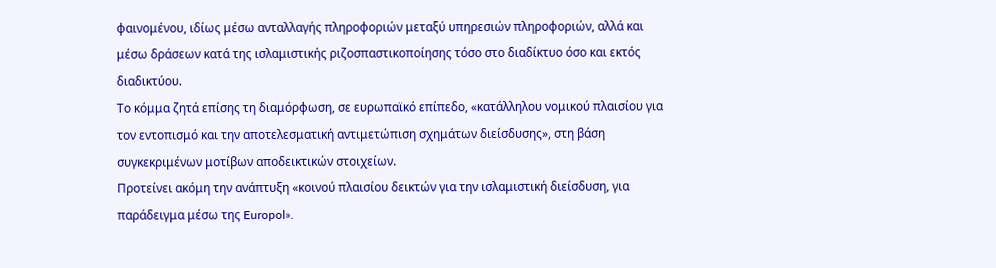φαινομένου, ιδίως μέσω ανταλλαγής πληροφοριών μεταξύ υπηρεσιών πληροφοριών, αλλά και μέσω δράσεων κατά της ισλαμιστικής ριζοσπαστικοποίησης τόσο στο διαδίκτυο όσο και εκτός διαδικτύου.
Το κόμμα ζητά επίσης τη διαμόρφωση, σε ευρωπαϊκό επίπεδο, «κατάλληλου νομικού πλαισίου για τον εντοπισμό και την αποτελεσματική αντιμετώπιση σχημάτων διείσδυσης», στη βάση συγκεκριμένων μοτίβων αποδεικτικών στοιχείων.
Προτείνει ακόμη την ανάπτυξη «κοινού πλαισίου δεικτών για την ισλαμιστική διείσδυση, για παράδειγμα μέσω της Europol».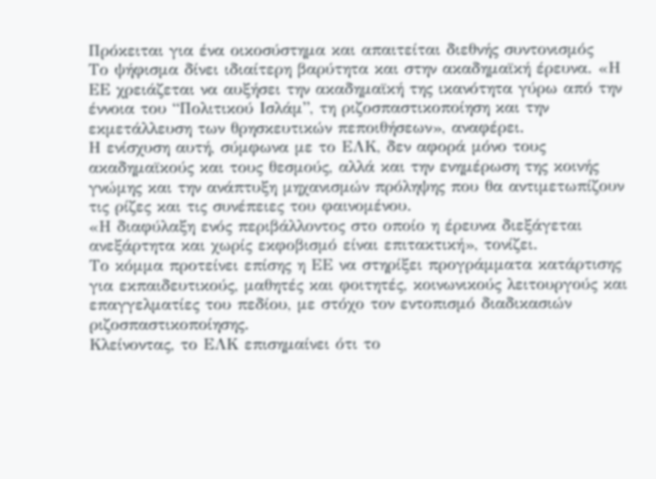Πρόκειται για ένα οικοσύστημα και απαιτείται διεθνής συντονισμός
Το ψήφισμα δίνει ιδιαίτερη βαρύτητα και στην ακαδημαϊκή έρευνα. «Η ΕΕ χρειάζεται να αυξήσει την ακαδημαϊκή της ικανότητα γύρω από την έννοια του “Πολιτικού Ισλάμ”, τη ριζοσπαστικοποίηση και την εκμετάλλευση των θρησκευτικών πεποιθήσεων», αναφέρει.
Η ενίσχυση αυτή, σύμφωνα με το ΕΛΚ, δεν αφορά μόνο τους ακαδημαϊκούς και τους θεσμούς, αλλά και την ενημέρωση της κοινής γνώμης και την ανάπτυξη μηχανισμών πρόληψης που θα αντιμετωπίζουν τις ρίζες και τις συνέπειες του φαινομένου.
«Η διαφύλαξη ενός περιβάλλοντος στο οποίο η έρευνα διεξάγεται ανεξάρτητα και χωρίς εκφοβισμό είναι επιτακτική», τονίζει.
Το κόμμα προτείνει επίσης η ΕΕ να στηρίξει προγράμματα κατάρτισης για εκπαιδευτικούς, μαθητές και φοιτητές, κοινωνικούς λειτουργούς και επαγγελματίες του πεδίου, με στόχο τον εντοπισμό διαδικασιών ριζοσπαστικοποίησης.
Κλείνοντας, το ΕΛΚ επισημαίνει ότι το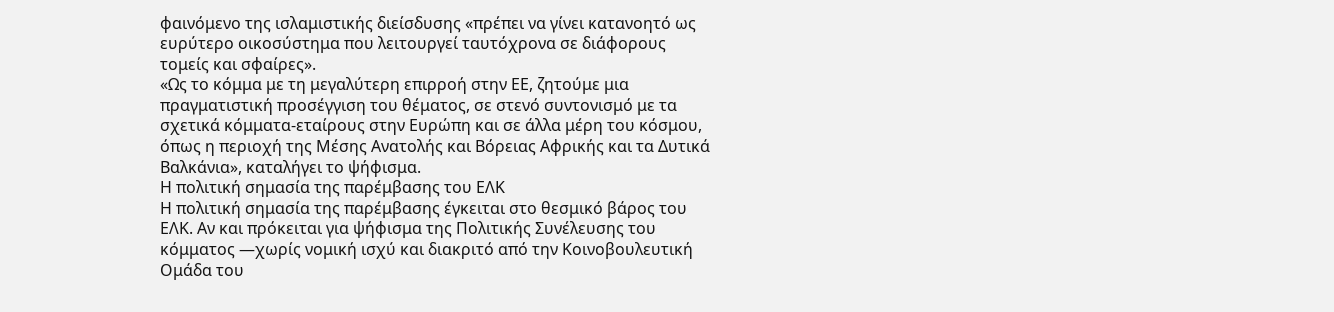φαινόμενο της ισλαμιστικής διείσδυσης «πρέπει να γίνει κατανοητό ως ευρύτερο οικοσύστημα που λειτουργεί ταυτόχρονα σε διάφορους τομείς και σφαίρες».
«Ως το κόμμα με τη μεγαλύτερη επιρροή στην ΕΕ, ζητούμε μια πραγματιστική προσέγγιση του θέματος, σε στενό συντονισμό με τα σχετικά κόμματα-εταίρους στην Ευρώπη και σε άλλα μέρη του κόσμου, όπως η περιοχή της Μέσης Ανατολής και Βόρειας Αφρικής και τα Δυτικά Βαλκάνια», καταλήγει το ψήφισμα.
Η πολιτική σημασία της παρέμβασης του ΕΛΚ
Η πολιτική σημασία της παρέμβασης έγκειται στο θεσμικό βάρος του ΕΛΚ. Αν και πρόκειται για ψήφισμα της Πολιτικής Συνέλευσης του κόμματος —χωρίς νομική ισχύ και διακριτό από την Κοινοβουλευτική Ομάδα του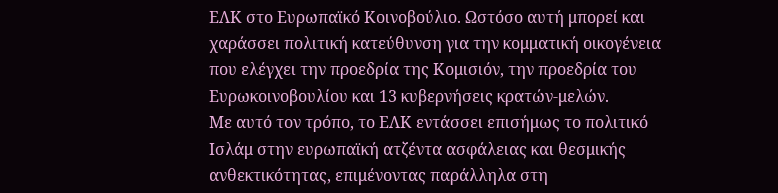ΕΛΚ στο Ευρωπαϊκό Κοινοβούλιο. Ωστόσο αυτή μπορεί και χαράσσει πολιτική κατεύθυνση για την κομματική οικογένεια που ελέγχει την προεδρία της Κομισιόν, την προεδρία του Ευρωκοινοβουλίου και 13 κυβερνήσεις κρατών-μελών.
Με αυτό τον τρόπο, το ΕΛΚ εντάσσει επισήμως το πολιτικό Ισλάμ στην ευρωπαϊκή ατζέντα ασφάλειας και θεσμικής ανθεκτικότητας, επιμένοντας παράλληλα στη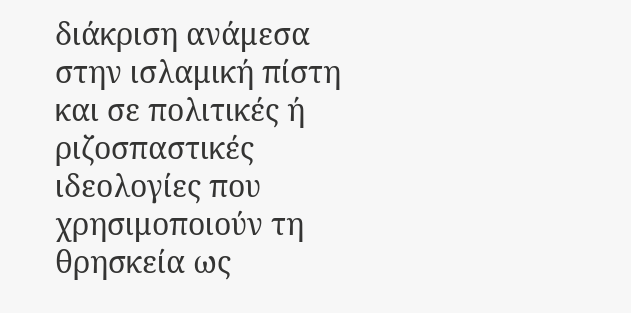διάκριση ανάμεσα στην ισλαμική πίστη και σε πολιτικές ή ριζοσπαστικές ιδεολογίες που χρησιμοποιούν τη θρησκεία ως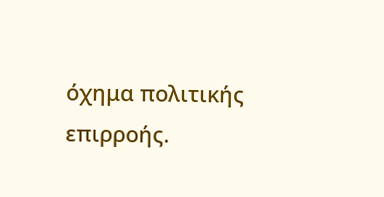όχημα πολιτικής επιρροής.